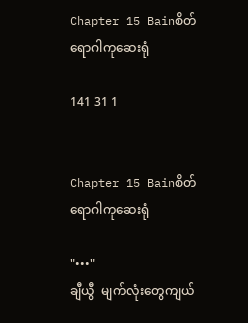Chapter 15 Bainစိတ်ရောဂါကုဆေးရုံ

141 31 1


Chapter 15 Bainစိတ်ရောဂါကုဆေးရုံ

"•••"
ချီယွီ  မျက်လုံးတွေကျယ်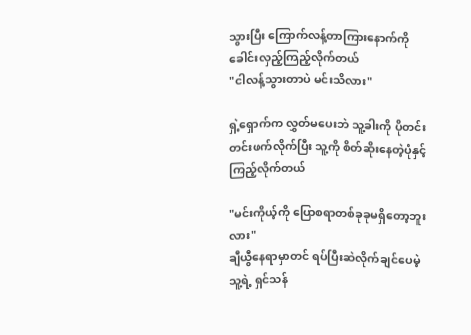သွားပြီး ကြောက်လန့်တာကြားနောက်ကို ခေါင်းလှည့်ကြည့်လိုက်တယ်
"ငါလန့်သွားတာပဲ မင်းသိလား"

ရှဲ့ရှောက်က လွှတ်မပေးဘဲ သူ့ခါးကို ပိုတင်းတင်းဖက်လိုက်ပြီး သူ့ကို စိတ်ဆိုးနေတဲ့ပုံနှင့် ကြည့်လိုက်တယ်

"မင်းကိုယ့်ကို ပြောစရာတစ်ခုခုမရှိတော့ဘူးလား"
ချီယွီနေရာမှာတင် ရပ်ပြီးဆဲလိုက်ချင်ပေမဲ့ သူ့ရဲ့ ရှင်သန်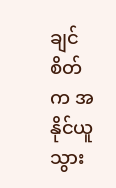ချင်စိတ်က အနိုင်ယူသွား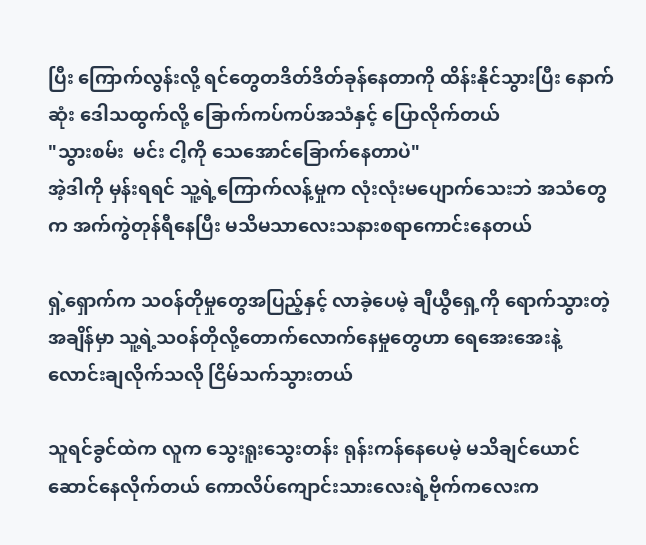ပြီး ကြောက်လွန်းလို့ ရင်တွေတဒိတ်ဒိတ်ခုန်နေတာကို ထိန်းနိုင်သွားပြီး နောက်ဆုံး ဒေါသထွက်လို့ ခြောက်ကပ်ကပ်အသံနှင့် ပြောလိုက်တယ်
"သွားစမ်း  မင်း ငါ့ကို သေအောင်ခြောက်နေတာပဲ"
အဲ့ဒါကို မှန်းရရင် သူ့ရဲ့ကြောက်လန့်မှုက လုံးလုံးမပျောက်သေးဘဲ အသံတွေက အက်ကွဲတုန်ရီနေပြီး မသိမသာလေးသနားစရာကောင်းနေတယ်

ရှဲ့ရှောက်က သဝန်တိုမှုတွေအပြည့်နှင့် လာခဲ့ပေမဲ့ ချီယွီရှေ့ကို ရောက်သွားတဲ့အချိန်မှာ သူ့ရဲ့သဝန်တိုလို့တောက်လောက်နေမှုတွေဟာ ရေအေးအေးနဲ့လောင်းချလိုက်သလို ငြိမ်သက်သွားတယ်

သူရင်ခွင်ထဲက လူက သွေးရူးသွေးတန်း ရုန်းကန်နေပေမဲ့ မသိချင်ယောင်ဆောင်နေလိုက်တယ် ကောလိပ်ကျောင်းသားလေးရဲ့ဗိုက်ကလေးက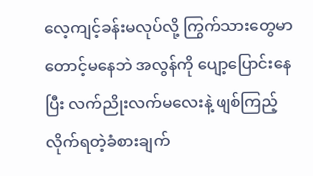လေ့ကျင့်ခန်းမလုပ်လို့ ကြွက်သားတွေမာတောင့်မနေဘဲ အလွန်ကို ပျော့ပြောင်းနေပြီး လက်ညိုးလက်မလေးနဲ့ ဖျစ်ကြည့်လိုက်ရတဲ့ခံစားချက်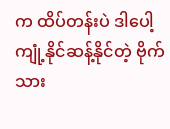က ထိပ်တန်းပဲ ဒါပေါ့ကျုံ့နိုင်ဆန့်နိုင်တဲ့ ဗိုက်သား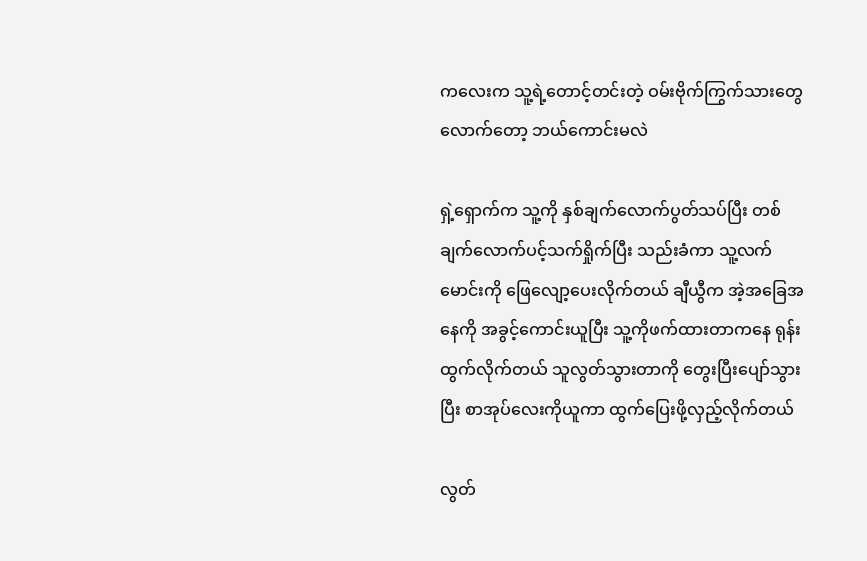ကလေးက သူ့ရဲ့တောင့်တင်းတဲ့ ဝမ်းဗိုက်ကြွက်သားတွေလောက်တော့ ဘယ်ကောင်းမလဲ

ရှဲ့ရှောက်က သူ့ကို နှစ်ချက်လောက်ပွတ်သပ်ပြီး တစ်ချက်လောက်ပင့်သက်ရှိုက်ပြီး သည်းခံကာ သူ့လက်မောင်းကို ဖြေလျော့ပေးလိုက်တယ် ချီယွီက အဲ့အခြေအနေကို အခွင့်ကောင်းယူပြီး သူ့ကိုဖက်ထားတာကနေ ရုန်းထွက်လိုက်တယ် သူလွတ်သွားတာကို တွေးပြီးပျော်သွားပြီး စာအုပ်လေးကိုယူကာ ထွက်ပြေးဖို့လှည့်လိုက်တယ်

လွတ်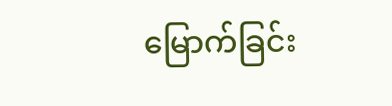မြောက်ခြင်း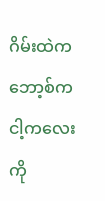ဂိမ်းထဲက ဘော့စ်က ငါ့ကလေးကို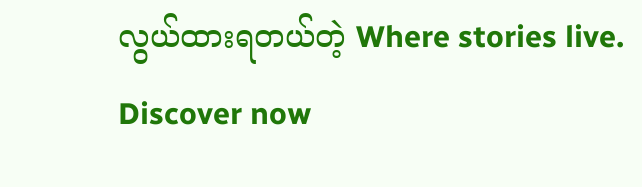လွယ်ထားရတယ်တဲ့ Where stories live. Discover now